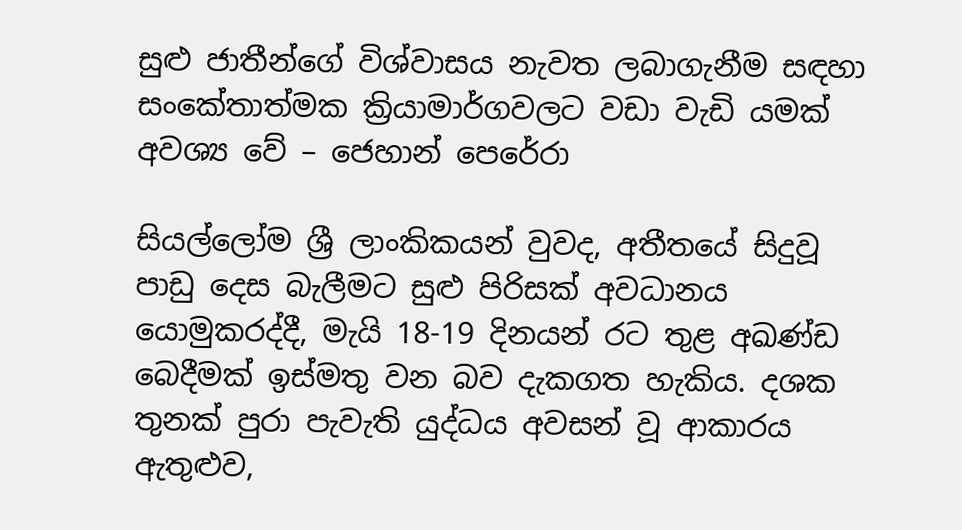සුළු ජාතීන්ගේ විශ්වාසය නැවත ලබාගැනීම සඳහා සංකේතාත්මක ක්‍රියාමාර්ගවලට වඩා වැඩි යමක් අවශ්‍ය වේ – ජෙහාන් පෙරේරා

සියල්ලෝම ශ්‍රී ලාංකිකයන් වුවද, අතීතයේ සිදුවූ පාඩු දෙස බැලීමට සුළු පිරිසක් අවධානය යොමුකරද්දී, මැයි 18-19 දිනයන් රට තුළ අඛණ්ඩ බෙදීමක් ඉස්මතු වන බව දැකගත හැකිය. දශක තුනක් පුරා පැවැති යුද්ධය අවසන් වූ ආකාරය ඇතුළුව,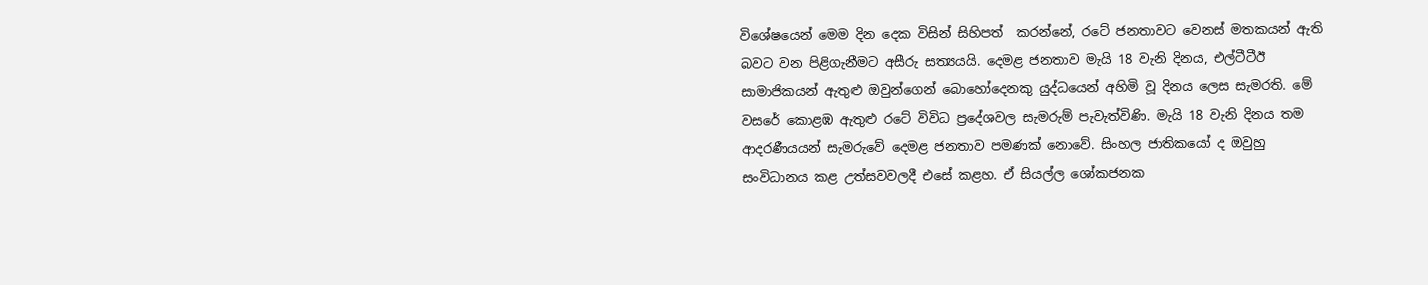විශේෂයෙන් මෙම දින දෙක විසින් සිහිපත්  කරන්නේ, රටේ ජනතාවට වෙනස් මතකයන් ඇති බවට වන පිළිගැනීමට අසීරු සත්‍යයයි. දෙමළ ජනතාව මැයි 18 වැනි දිනය, එල්ටීටීඊ සාමාජිකයන් ඇතුළු ඔවුන්ගෙන් බොහෝදෙනකු යුද්ධයෙන් අහිමි වූ දිනය ලෙස සැමරති. මේ වසරේ කොළඹ ඇතුළු රටේ විවිධ ප්‍රදේශවල සැමරුම් පැවැත්විණි. මැයි 18 වැනි දිනය තම ආදරණීයයන් සැමරුවේ දෙමළ ජනතාව පමණක් නොවේ. සිංහල ජාතිකයෝ ද ඔවුහු සංවිධානය කළ උත්සවවලදී එසේ කළහ. ඒ සියල්ල ශෝකජනක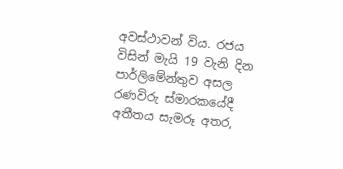අවස්ථාවන් විය. රජය විසින් මැයි 19 වැනි දින පාර්ලිමේන්තුව අසල රණවිරු ස්මාරකයේදී අතීතය සැමරූ අතර,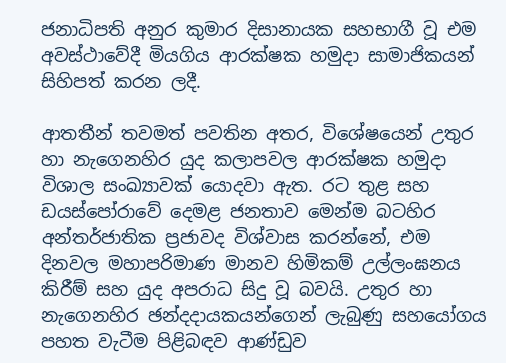ජනාධිපති අනුර කුමාර දිසානායක සහභාගී වූ එම අවස්ථාවේදී මියගිය ආරක්ෂක හමුදා සාමාජිකයන් සිහිපත් කරන ලදී.

ආතතීන් තවමත් පවතින අතර, විශේෂයෙන් උතුර හා නැගෙනහිර යුද කලාපවල ආරක්ෂක හමුදා විශාල සංඛ්‍යාවක් යොදවා ඇත. රට තුළ සහ ඩයස්පෝරාවේ දෙමළ ජනතාව මෙන්ම බටහිර අන්තර්ජාතික ප්‍රජාවද විශ්වාස කරන්නේ, එම දිනවල මහාපරිමාණ මානව හිමිකම් උල්ලංඝනය කිරීම් සහ යුද අපරාධ සිදු වූ බවයි. උතුර හා නැගෙනහිර ඡන්දදායකයන්ගෙන් ලැබුණු සහයෝගය පහත වැටීම පිළිබඳව ආණ්ඩුව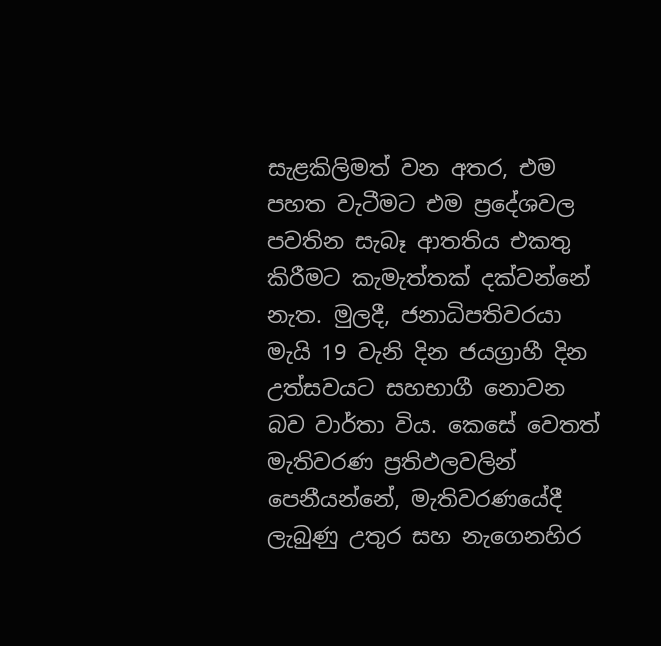සැළකිලිමත් වන අතර, එම පහත වැටීමට එම ප්‍රදේශවල පවතින සැබෑ ආතතිය එකතු කිරීමට කැමැත්තක් දක්වන්නේ නැත. මුලදී, ජනාධිපතිවරයා මැයි 19 වැනි දින ජයග්‍රාහී දින උත්සවයට සහභාගී නොවන බව වාර්තා විය. කෙසේ වෙතත් මැතිවරණ ප්‍රතිඵලවලින් පෙනීයන්නේ, මැතිවරණයේදී ලැබුණු උතුර සහ නැගෙනහිර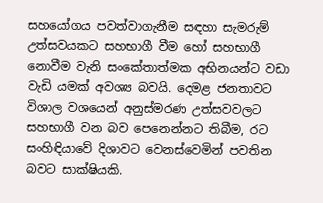සහයෝගය පවත්වාගැනීම සඳහා සැමරුම් උත්සවයකට සහභාගී වීම හෝ සහභාගී නොවීම වැනි සංකේතාත්මක අභිනයන්ට වඩා වැඩි යමක් අවශ්‍ය බවයි. දෙමළ ජනතාවට විශාල වශයෙන් අනුස්මරණ උත්සවවලට සහභාගී වන බව පෙනෙන්නට තිබීම, රට සංහිඳියාවේ දිශාවට වෙනස්වෙමින් පවතින බවට සාක්ෂියකි.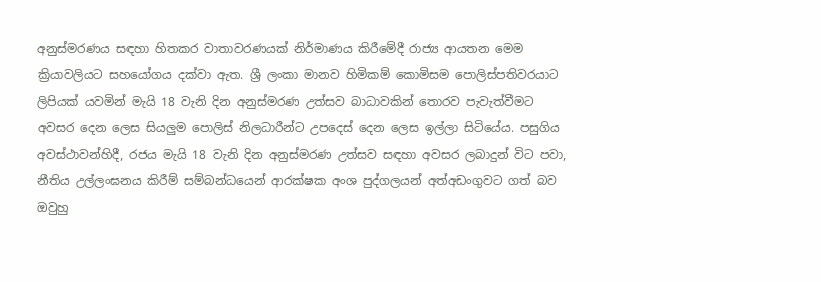අනුස්මරණය සඳහා හිතකර වාතාවරණයක් නිර්මාණය කිරීමේදී රාජ්‍ය ආයතන මෙම ක්‍රියාවලියට සහයෝගය දක්වා ඇත. ශ්‍රී ලංකා මානව හිමිකම් කොමිසම පොලිස්පතිවරයාට ලිපියක් යවමින් මැයි 18 වැනි දින අනුස්මරණ උත්සව බාධාවකින් තොරව පැවැත්වීමට අවසර දෙන ලෙස සියලුම පොලිස් නිලධාරීන්ට උපදෙස් දෙන ලෙස ඉල්ලා සිටියේය. පසුගිය අවස්ථාවන්හිදී, රජය මැයි 18 වැනි දින අනුස්මරණ උත්සව සඳහා අවසර ලබාදුන් විට පවා, නීතිය උල්ලංඝනය කිරීම් සම්බන්ධයෙන් ආරක්ෂක අංශ පුද්ගලයන් අත්අඩංගුවට ගත් බව ඔවුහු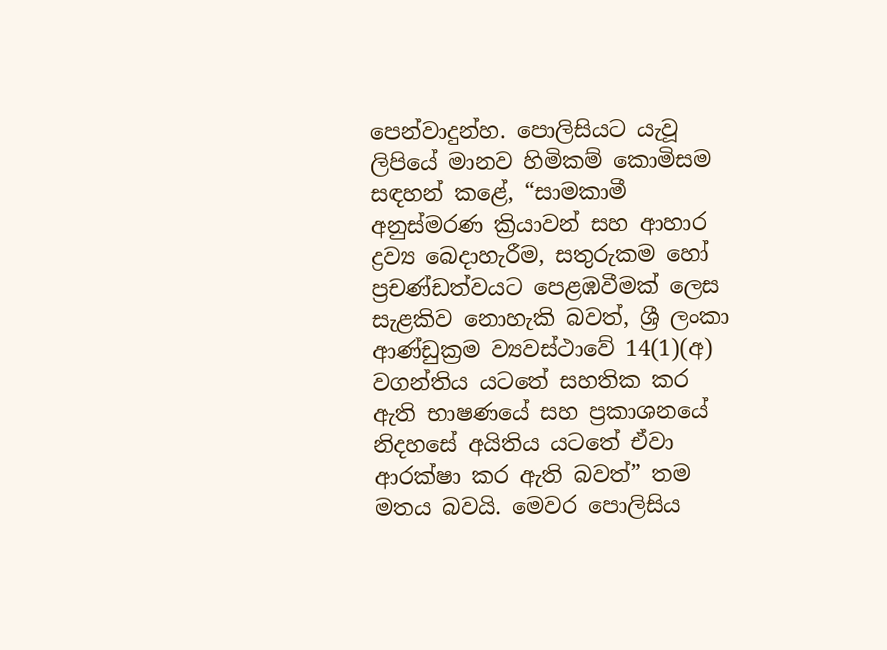පෙන්වාදුන්හ. පොලිසියට යැවූ ලිපියේ මානව හිමිකම් කොමිසම සඳහන් කළේ, “සාමකාමී අනුස්මරණ ක්‍රියාවන් සහ ආහාර ද්‍රව්‍ය බෙදාහැරීම, සතුරුකම හෝ ප්‍රචණ්ඩත්වයට පෙළඹවීමක් ලෙස සැළකිව නොහැකි බවත්, ශ්‍රී ලංකා ආණ්ඩුක්‍රම ව්‍යවස්ථාවේ 14(1)(අ) වගන්තිය යටතේ සහතික කර ඇති භාෂණයේ සහ ප්‍රකාශනයේ නිදහසේ අයිතිය යටතේ ඒවා ආරක්ෂා කර ඇති බවත්” තම මතය බවයි. මෙවර පොලිසිය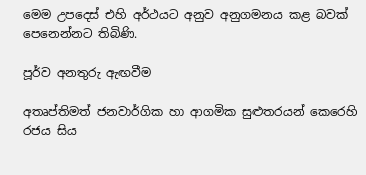මෙම උපදෙස් එහි අර්ථයට අනුව අනුගමනය කළ බවක් පෙනෙන්නට තිබිණි.

පූර්ව අනතුරු ඇඟවීම

අතෘප්තිමත් ජනවාර්ගික හා ආගමික සුළුතරයන් කෙරෙහි රජය සිය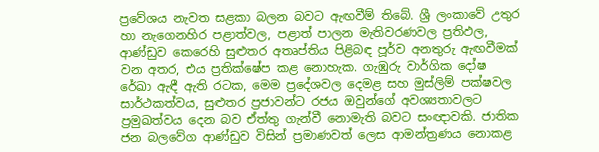ප්‍රවේශය නැවත සළකා බලන බවට ඇඟවීම් තිබේ. ශ්‍රී ලංකාවේ උතුර හා නැගෙනහිර පළාත්වල, පළාත් පාලන මැතිවරණවල ප්‍රතිඵල, ආණ්ඩුව කෙරෙහි සුළුතර අතෘප්තිය පිළිබඳ පූර්ව අනතුරු ඇඟවීමක් වන අතර, එය ප්‍රතික්ෂේප කළ නොහැක. ගැඹුරු වාර්ගික දෝෂ රේඛා ඇඳී ඇති රටක, මෙම ප්‍රදේශවල දෙමළ සහ මුස්ලිම් පක්ෂවල සාර්ථකත්වය, සුළුතර ප්‍රජාවන්ට රජය ඔවුන්ගේ අවශ්‍යතාවලට ප්‍රමුඛත්වය දෙන බව ඒත්තු ගැන්වී නොමැති බවට සංඥාවකි. ජාතික ජන බලවේග ආණ්ඩුව විසින් ප්‍රමාණවත් ලෙස ආමන්ත්‍රණය නොකළ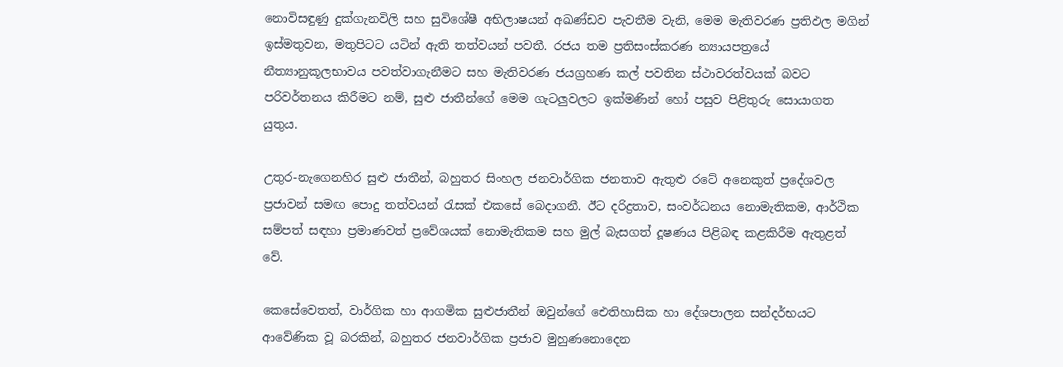නොවිසඳුණු දුක්ගැනවිලි සහ සුවිශේෂී අභිලාෂයන් අඛණ්ඩව පැවතීම වැනි, මෙම මැතිවරණ ප්‍රතිඵල මගින් ඉස්මතුවන, මතුපිටට යටින් ඇති තත්වයන් පවතී. රජය තම ප්‍රතිසංස්කරණ න්‍යායපත්‍රයේ නීත්‍යානුකූලභාවය පවත්වාගැනීමට සහ මැතිවරණ ජයග්‍රහණ කල් පවතින ස්ථාවරත්වයක් බවට පරිවර්තනය කිරීමට නම්, සුළු ජාතීන්ගේ මෙම ගැටලුවලට ඉක්මණින් හෝ පසුව පිළිතුරු සොයාගත යුතුය.

උතුර-නැගෙනහිර සුළු ජාතීන්, බහුතර සිංහල ජනවාර්ගික ජනතාව ඇතුළු රටේ අනෙකුත් ප්‍රදේශවල ප්‍රජාවන් සමඟ පොදු තත්වයන් රැසක් එකසේ බෙදාගනී. ඊට දරිද්‍රතාව, සංවර්ධනය නොමැතිකම, ආර්ථික සම්පත් සඳහා ප්‍රමාණවත් ප්‍රවේශයක් නොමැතිකම සහ මුල් බැසගත් දූෂණය පිළිබඳ කළකිරීම ඇතුළත් වේ.

කෙසේවෙතත්, වාර්ගික හා ආගමික සුළුජාතීන් ඔවුන්ගේ ඓතිහාසික හා දේශපාලන සන්දර්භයට ආවේණික වූ බරකින්, බහුතර ජනවාර්ගික ප්‍රජාව මුහුණනොදෙන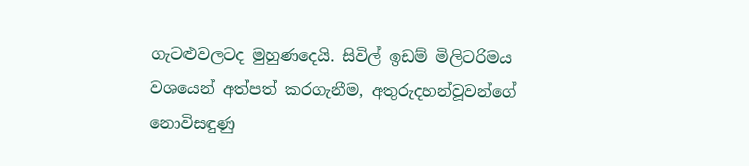ගැටළුවලටද මුහුණදෙයි. සිවිල් ඉඩම් මිලිටරිමය වශයෙන් අත්පත් කරගැනීම, අතුරුදහන්වූවන්ගේ නොවිසඳුණු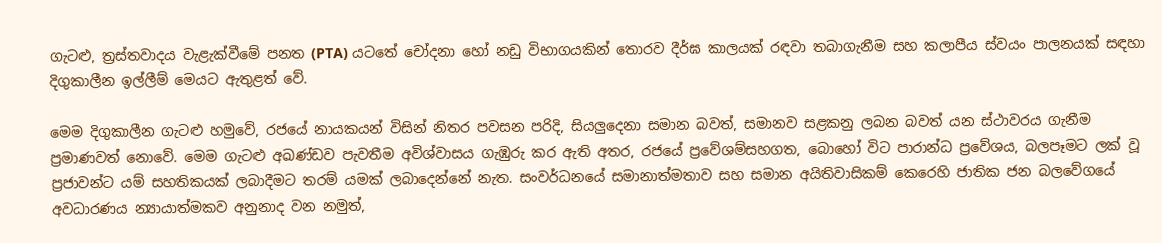ගැටළු, ත්‍රස්තවාදය වැළැක්වීමේ පනත (PTA) යටතේ චෝදනා හෝ නඩු විභාගයකින් තොරව දීර්ඝ කාලයක් රඳවා තබාගැනීම සහ කලාපීය ස්වයං පාලනයක් සඳහා දිගුකාලීන ඉල්ලීම් මෙයට ඇතුළත් වේ.

මෙම දිගුකාලීන ගැටළු හමුවේ, රජයේ නායකයන් විසින් නිතර පවසන පරිදි, සියලුදෙනා සමාන බවත්, සමානව සළකනු ලබන බවත් යන ස්ථාවරය ගැනීම ප්‍රමාණවත් නොවේ. මෙම ගැටළු අඛණ්ඩව පැවතීම අවිශ්වාසය ගැඹුරු කර ඇති අතර, රජයේ ප්‍රවේශම්සහගත, බොහෝ විට පාරාන්ධ ප්‍රවේශය, බලපෑමට ලක් වූ ප්‍රජාවන්ට යම් සහතිකයක් ලබාදීමට තරම් යමක් ලබාදෙන්නේ නැත. සංවර්ධනයේ සමානාත්මතාව සහ සමාන අයිතිවාසිකම් කෙරෙහි ජාතික ජන බලවේගයේ අවධාරණය න්‍යායාත්මකව අනුනාද වන නමුත්,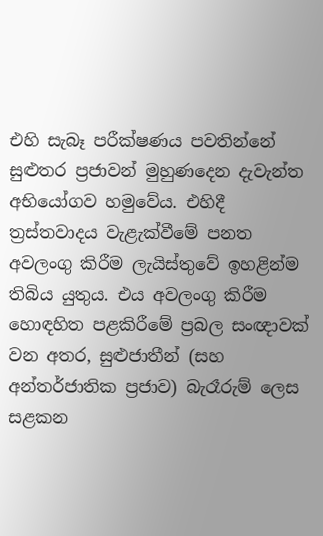එහි සැබෑ පරීක්ෂණය පවතින්නේ සුළුතර ප්‍රජාවන් මුහුණදෙන දැවැන්ත අභියෝගව හමුවේය. එහිදී ත්‍රස්තවාදය වැළැක්වීමේ පනත අවලංගු කිරීම ලැයිස්තුවේ ඉහළින්ම තිබිය යුතුය. එය අවලංගු කිරීම හොඳහිත පළකිරීමේ ප්‍රබල සංඥාවක් වන අතර, සුළුජාතීන් (සහ අන්තර්ජාතික ප්‍රජාව) බැරෑරුම් ලෙස සළකන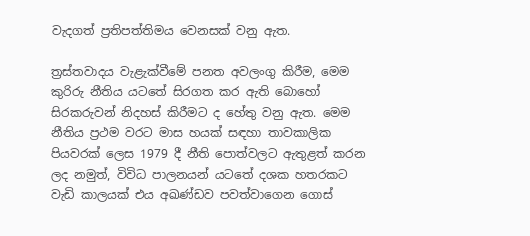වැදගත් ප්‍රතිපත්තිමය වෙනසක් වනු ඇත.

ත්‍රස්තවාදය වැළැක්වීමේ පනත අවලංගු කිරීම, මෙම කුරිරු නීතිය යටතේ සිරගත කර ඇති බොහෝ සිරකරුවන් නිදහස් කිරීමට ද හේතු වනු ඇත. මෙම නීතිය ප්‍රථම වරට මාස හයක් සඳහා තාවකාලික පියවරක් ලෙස 1979 දී නීති පොත්වලට ඇතුළත් කරන ලද නමුත්, විවිධ පාලනයන් යටතේ දශක හතරකට වැඩි කාලයක් එය අඛණ්ඩව පවත්වාගෙන ගොස්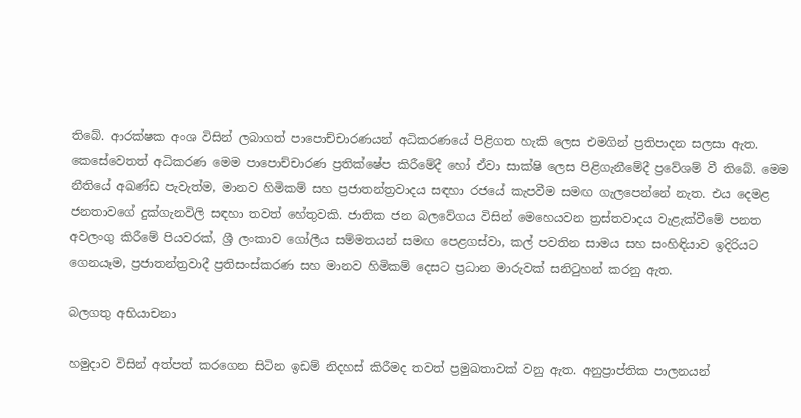තිබේ. ආරක්ෂක අංශ විසින් ලබාගත් පාපොච්චාරණයන් අධිකරණයේ පිළිගත හැකි ලෙස එමගින් ප්‍රතිපාදන සලසා ඇත. කෙසේවෙතත් අධිකරණ මෙම පාපොච්චාරණ ප්‍රතික්ෂේප කිරීමේදී හෝ ඒවා සාක්ෂි ලෙස පිළිගැනීමේදී ප්‍රවේශම් වී තිබේ. මෙම නීතියේ අඛණ්ඩ පැවැත්ම, මානව හිමිකම් සහ ප්‍රජාතන්ත්‍රවාදය සඳහා රජයේ කැපවීම සමඟ ගැලපෙන්නේ නැත. එය දෙමළ ජනතාවගේ දුක්ගැනවිලි සඳහා තවත් හේතුවකි. ජාතික ජන බලවේගය විසින් මෙහෙයවන ත්‍රස්තවාදය වැළැක්වීමේ පනත අවලංගු කිරීමේ පියවරක්, ශ්‍රී ලංකාව ගෝලීය සම්මතයන් සමඟ පෙළගස්වා, කල් පවතින සාමය සහ සංහිඳියාව ඉදිරියට ගෙනයෑම, ප්‍රජාතන්ත්‍රවාදී ප්‍රතිසංස්කරණ සහ මානව හිමිකම් දෙසට ප්‍රධාන මාරුවක් සනිටුහන් කරනු ඇත.

බලගතු අභියාචනා

හමුදාව විසින් අත්පත් කරගෙන සිටින ඉඩම් නිදහස් කිරීමද තවත් ප්‍රමුඛතාවක් වනු ඇත. අනුප්‍රාප්තික පාලනයන්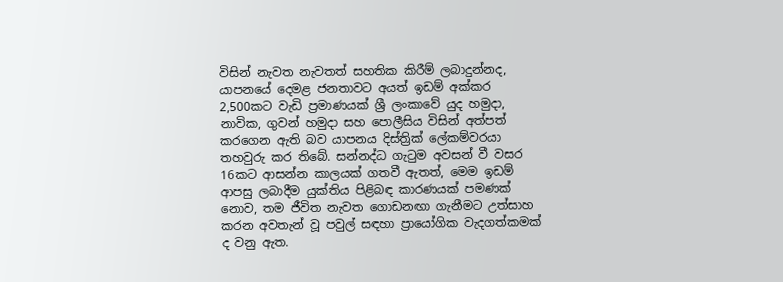විසින් නැවත නැවතත් සහතික කිරීම් ලබාදුන්නද, යාපනයේ දෙමළ ජනතාවට අයත් ඉඩම් අක්කර 2,500කට වැඩි ප්‍රමාණයක් ශ්‍රී ලංකාවේ යුද හමුදා, නාවික, ගුවන් හමුදා සහ පොලීසිය විසින් අත්පත් කරගෙන ඇති බව යාපනය දිස්ත්‍රික් ලේකම්වරයා තහවුරු කර තිබේ. සන්නද්ධ ගැටුම අවසන් වී වසර 16කට ආසන්න කාලයක් ගතවී ඇතත්, මෙම ඉඩම් ආපසු ලබාදීම යුක්තිය පිළිබඳ කාරණයක් පමණක් නොව, තම ජීවිත නැවත ගොඩනඟා ගැනීමට උත්සාහ කරන අවතැන් වූ පවුල් සඳහා ප්‍රායෝගික වැදගත්කමක් ද වනු ඇත.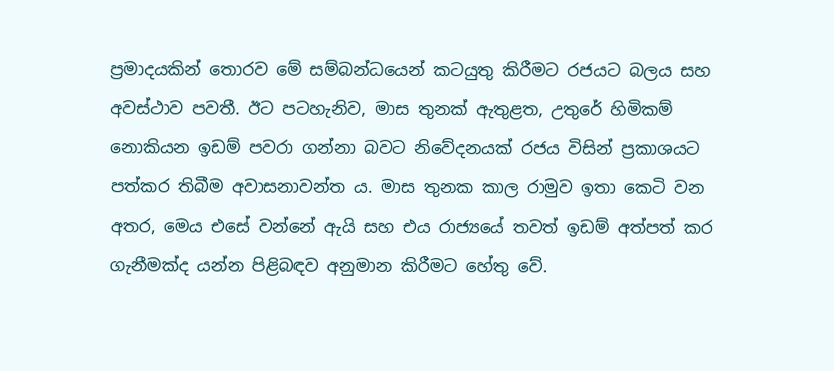ප්‍රමාදයකින් තොරව මේ සම්බන්ධයෙන් කටයුතු කිරීමට රජයට බලය සහ අවස්ථාව පවතී. ඊට පටහැනිව, මාස තුනක් ඇතුළත, උතුරේ හිමිකම් නොකියන ඉඩම් පවරා ගන්නා බවට නිවේදනයක් රජය විසින් ප්‍රකාශයට පත්කර තිබීම අවාසනාවන්ත ය. මාස තුනක කාල රාමුව ඉතා කෙටි වන අතර, මෙය එසේ වන්නේ ඇයි සහ එය රාජ්‍යයේ තවත් ඉඩම් අත්පත් කර ගැනීමක්ද යන්න පිළිබඳව අනුමාන කිරීමට හේතු වේ.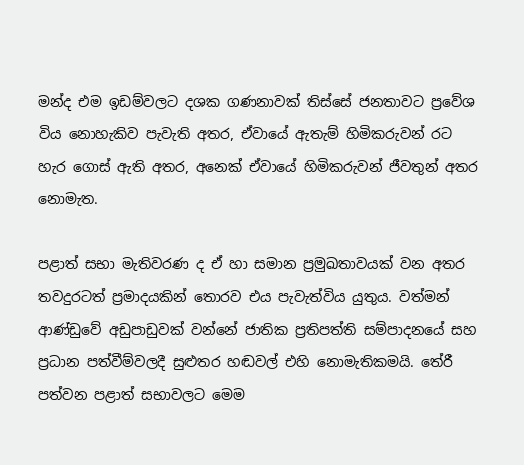මන්ද එම ඉඩම්වලට දශක ගණනාවක් තිස්සේ ජනතාවට ප්‍රවේශ විය නොහැකිව පැවැති අතර, ඒවායේ ඇතැම් හිමිකරුවන් රට හැර ගොස් ඇති අතර, අනෙක් ඒවායේ හිමිකරුවන් ජීවතුන් අතර නොමැත.

පළාත් සභා මැතිවරණ ද ඒ හා සමාන ප්‍රමුඛතාවයක් වන අතර තවදුරටත් ප්‍රමාදයකින් තොරව එය පැවැත්විය යුතුය. වත්මන් ආණ්ඩුවේ අඩුපාඩුවක් වන්නේ ජාතික ප්‍රතිපත්ති සම්පාදනයේ සහ ප්‍රධාන පත්වීම්වලදී සුළුතර හඬවල් එහි නොමැතිකමයි. තේරී පත්වන පළාත් සභාවලට මෙම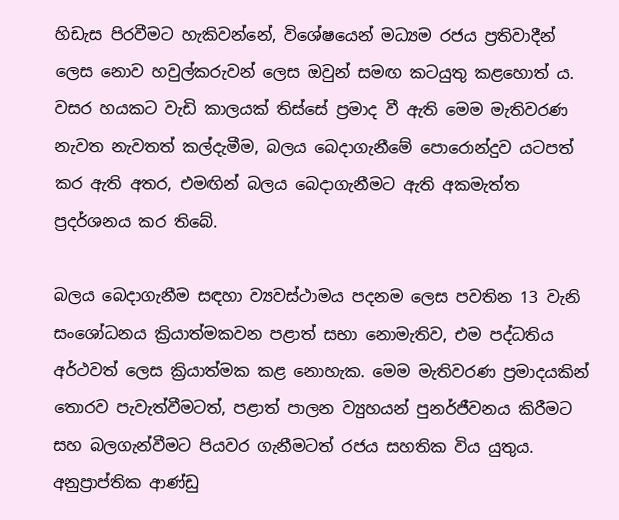හිඩැස පිරවීමට හැකිවන්නේ, විශේෂයෙන් මධ්‍යම රජය ප්‍රතිවාදීන් ලෙස නොව හවුල්කරුවන් ලෙස ඔවුන් සමඟ කටයුතු කළහොත් ය. වසර හයකට වැඩි කාලයක් තිස්සේ ප්‍රමාද වී ඇති මෙම මැතිවරණ නැවත නැවතත් කල්දැමීම, බලය බෙදාගැනීමේ පොරොන්දුව යටපත් කර ඇති අතර, එමඟින් බලය බෙදාගැනීමට ඇති අකමැත්ත ප්‍රදර්ශනය කර තිබේ.

බලය බෙදාගැනීම සඳහා ව්‍යවස්ථාමය පදනම ලෙස පවතින 13 වැනි සංශෝධනය ක්‍රියාත්මකවන පළාත් සභා නොමැතිව, එම පද්ධතිය අර්ථවත් ලෙස ක්‍රියාත්මක කළ නොහැක. මෙම මැතිවරණ ප්‍රමාදයකින් තොරව පැවැත්වීමටත්, පළාත් පාලන ව්‍යුහයන් පුනර්ජීවනය කිරීමට සහ බලගැන්වීමට පියවර ගැනීමටත් රජය සහතික විය යුතුය. අනුප්‍රාප්තික ආණ්ඩු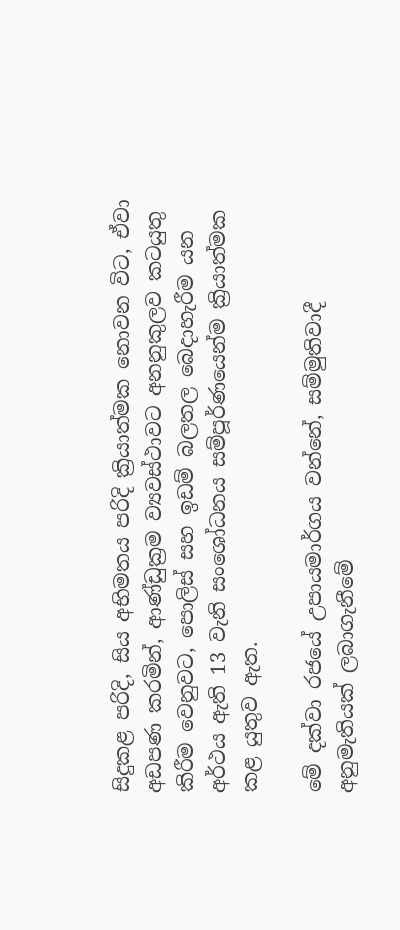සිදුකළ පරිදි, සිය අභිමතය පරිදි ක්‍රියාත්මක නොවන විට, ඒවා අඩපණ කරමින්, ආණ්ඩුක්‍රම ව්‍යවස්ථාවට අනනුකුලව කටයුතු කිරීම වෙනුවට, පොලිස් සහ ඉඩම් බලතල බෙදාහැරීම යන අර්ථය ඇති 13 වැනි සංශෝධනය සම්පූර්ණයෙන්ම ක්‍රියාත්මක කළ යුතුව ඇත.

මේ දක්වා රජයේ උපායමාර්ගය වන්නේ, සම්මුතිවාදී අනුමැතියක් ලබාගැනීමේ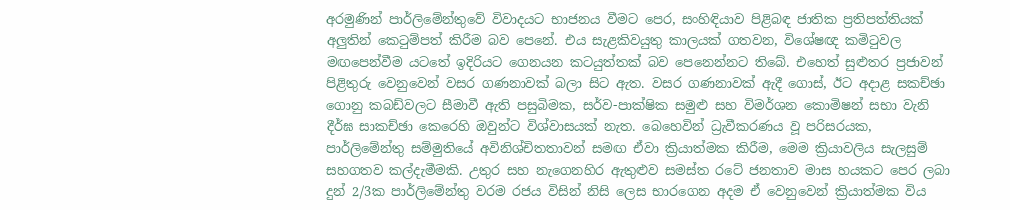අරමුණින් පාර්ලිමේන්තුවේ විවාදයට භාජනය වීමට පෙර, සංහිඳියාව පිළිබඳ ජාතික ප්‍රතිපත්තියක් අලුතින් කෙටුම්පත් කිරීම බව පෙනේ. එය සැළකිවයුතු කාලයක් ගතවන, විශේෂඥ කමිටුවල මඟපෙන්වීම යටතේ ඉදිරියට ගෙනයන කටයුත්තක් බව පෙනෙන්නට තිබේ. එහෙත් සුළුතර ප්‍රජාවන් පිළිතුරු වෙනුවෙන් වසර ගණනාවක් බලා සිට ඇත. වසර ගණනාවක් ඇදී ගොස්, ඊට අදාළ සකච්ඡා ගොනු කබඩ්වලට සීමාවී ඇති පසුබිමක, සර්ව-පාක්ෂික සමුළු සහ විමර්ශන කොමිෂන් සභා වැනි දීර්ඝ සාකච්ඡා කෙරෙහි ඔවුන්ට විශ්වාසයක් නැත. බෙහෙවින් ධ්‍රැවීකරණය වූ පරිසරයක, පාර්ලිමේන්තු සම්මුතියේ අවිනිශ්චිතතාවන් සමඟ ඒවා ක්‍රියාත්මක කිරීම, මෙම ක්‍රියාවලිය සැලසුම් සහගතව කල්දැමීමකි. උතුර සහ නැගෙනහිර ඇතුළුව සමස්ත රටේ ජනතාව මාස හයකට පෙර ලබා දුන් 2/3ක පාර්ලිමේන්තු වරම රජය විසින් නිසි ලෙස භාරගෙන අදම ඒ වෙනුවෙන් ක්‍රියාත්මක විය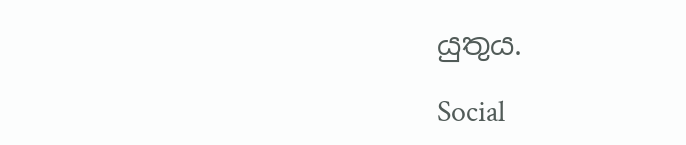යුතුය.

Social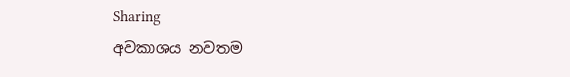Sharing
අවකාශය නවතම